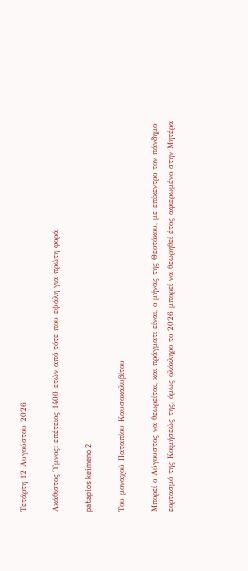Τετάρτη 12 Αυγούστου 2026

Ακάθιστος Ύμνος: επέτειος 1400 ετών από τότε που εψάλη για πρώτη φορά

patapios keimeno 2

Του μοναχού Παταπίου Καυσοκαλυβίτου

Μπορεί ο Αύγουστος να θεωρείται, και πράγματι είναι, ο μήνας της Θεοτόκου, με επίκεντρο τον πάνδημο εορτασμό της Κοιμήσεώς της, όμως ολόκληρο το 2026 μπορεί να θεωρηθεί έτος αφιερωμένο στην Μητέρα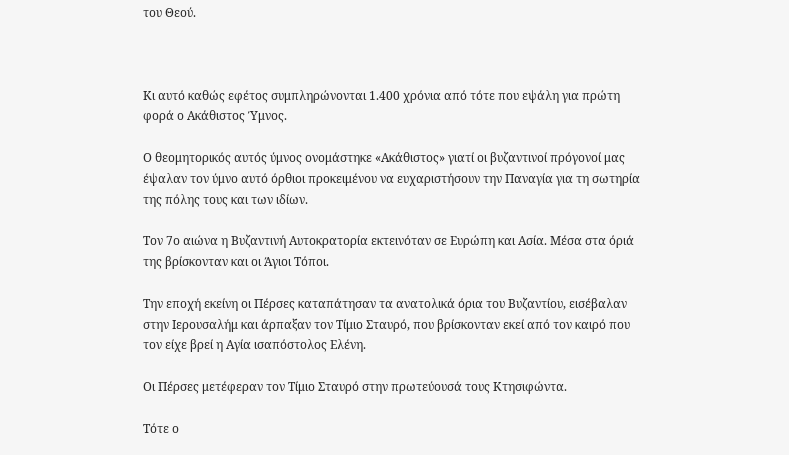του Θεού.



Κι αυτό καθώς εφέτος συμπληρώνονται 1.400 χρόνια από τότε που εψάλη για πρώτη φορά ο Ακάθιστος Ύμνος.

Ο θεομητορικός αυτός ύμνος ονομάστηκε «Ακάθιστος» γιατί οι βυζαντινοί πρόγονοί μας έψαλαν τον ύμνο αυτό όρθιοι προκειμένου να ευχαριστήσουν την Παναγία για τη σωτηρία της πόλης τους και των ιδίων.

Τον 7ο αιώνα η Βυζαντινή Αυτοκρατορία εκτεινόταν σε Ευρώπη και Ασία. Μέσα στα όριά της βρίσκονταν και οι Άγιοι Τόποι.

Την εποχή εκείνη οι Πέρσες καταπάτησαν τα ανατολικά όρια του Βυζαντίου, εισέβαλαν στην Ιερουσαλήμ και άρπαξαν τον Τίμιο Σταυρό, που βρίσκονταν εκεί από τον καιρό που τον είχε βρεί η Αγία ισαπόστολος Ελένη.

Οι Πέρσες μετέφεραν τον Τίμιο Σταυρό στην πρωτεύουσά τους Κτησιφώντα.

Τότε ο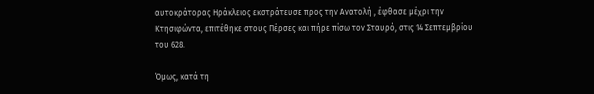αυτοκράτορας Ηράκλειος εκστράτευσε προς την Ανατολή , έφθασε μέχρι την Κτησιφώντα, επιτέθηκε στους Πέρσες και πήρε πίσω τον Σταυρό, στις 14 Σεπτεμβρίου του 628.

Όμως, κατά τη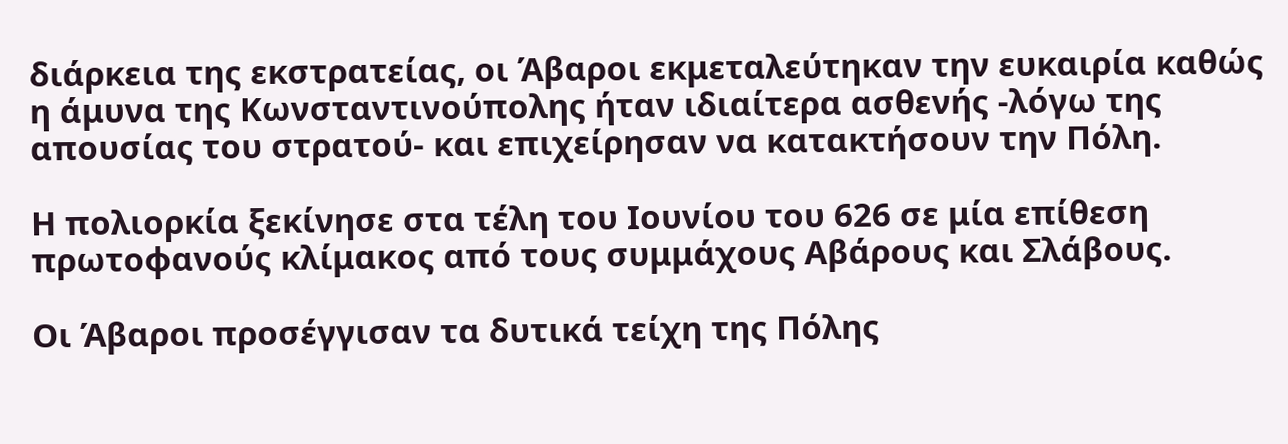διάρκεια της εκστρατείας, οι Άβαροι εκμεταλεύτηκαν την ευκαιρία καθώς η άμυνα της Κωνσταντινούπολης ήταν ιδιαίτερα ασθενής -λόγω της απουσίας του στρατού- και επιχείρησαν να κατακτήσουν την Πόλη.

Η πολιορκία ξεκίνησε στα τέλη του Ιουνίου του 626 σε μία επίθεση πρωτοφανούς κλίμακος από τους συμμάχους Αβάρους και Σλάβους.

Οι Άβαροι προσέγγισαν τα δυτικά τείχη της Πόλης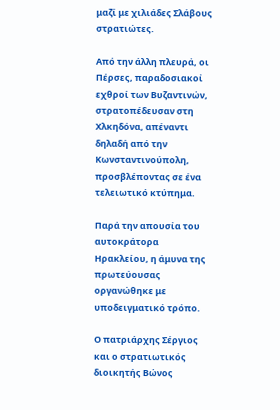μαζί με χιλιάδες Σλάβους στρατιώτες.

Από την άλλη πλευρά, οι Πέρσες, παραδοσιακοί εχθροί των Βυζαντινών, στρατοπέδευσαν στη Χλκηδόνα, απέναντι δηλαδή από την Κωνσταντινούπολη, προσβλέποντας σε ένα τελειωτικό κτύπημα.

Παρά την απουσία του αυτοκράτορα Ηρακλείου, η άμυνα της πρωτεύουσας οργανώθηκε με υποδειγματικό τρόπο.

Ο πατριάρχης Σέργιος και ο στρατιωτικός διοικητής Βώνος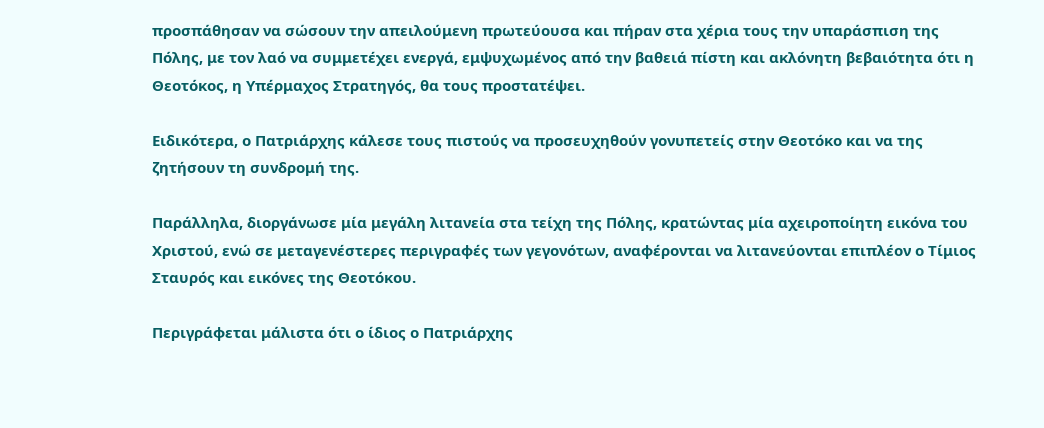προσπάθησαν να σώσουν την απειλούμενη πρωτεύουσα και πήραν στα χέρια τους την υπαράσπιση της Πόλης, με τον λαό να συμμετέχει ενεργά, εμψυχωμένος από την βαθειά πίστη και ακλόνητη βεβαιότητα ότι η Θεοτόκος, η Υπέρμαχος Στρατηγός, θα τους προστατέψει.

Ειδικότερα, ο Πατριάρχης κάλεσε τους πιστούς να προσευχηθούν γονυπετείς στην Θεοτόκο και να της ζητήσουν τη συνδρομή της.

Παράλληλα, διοργάνωσε μία μεγάλη λιτανεία στα τείχη της Πόλης, κρατώντας μία αχειροποίητη εικόνα του Χριστού, ενώ σε μεταγενέστερες περιγραφές των γεγονότων, αναφέρονται να λιτανεύονται επιπλέον ο Τίμιος Σταυρός και εικόνες της Θεοτόκου.

Περιγράφεται μάλιστα ότι ο ίδιος ο Πατριάρχης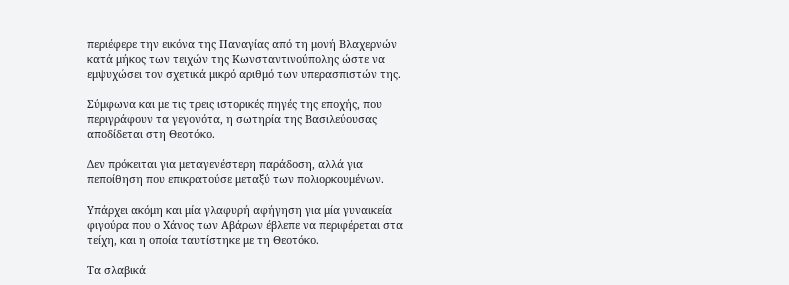περιέφερε την εικόνα της Παναγίας από τη μονή Βλαχερνών κατά μήκος των τειχών της Κωνσταντινούπολης ώστε να εμψυχώσει τον σχετικά μικρό αριθμό των υπερασπιστών της.

Σύμφωνα και με τις τρεις ιστορικές πηγές της εποχής, που περιγράφουν τα γεγονότα, η σωτηρία της Βασιλεύουσας αποδίδεται στη Θεοτόκο.

Δεν πρόκειται για μεταγενέστερη παράδοση, αλλά για πεποίθηση που επικρατούσε μεταξύ των πολιορκουμένων.

Υπάρχει ακόμη και μία γλαφυρή αφήγηση για μία γυναικεία φιγούρα που ο Χάνος των Αβάρων έβλεπε να περιφέρεται στα τείχη, και η οποία ταυτίστηκε με τη Θεοτόκο.

Τα σλαβικά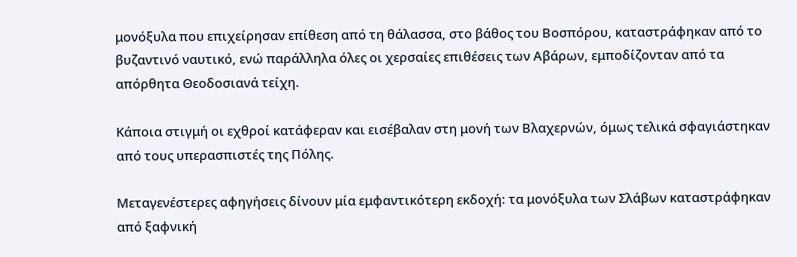μονόξυλα που επιχείρησαν επίθεση από τη θάλασσα, στο βάθος του Βοσπόρου, καταστράφηκαν από το βυζαντινό ναυτικό, ενώ παράλληλα όλες οι χερσαίες επιθέσεις των Αβάρων, εμποδίζονταν από τα απόρθητα Θεοδοσιανά τείχη.

Κάποια στιγμή οι εχθροί κατάφεραν και εισέβαλαν στη μονή των Βλαχερνών, όμως τελικά σφαγιάστηκαν από τους υπερασπιστές της Πόλης.

Μεταγενέστερες αφηγήσεις δίνουν μία εμφαντικότερη εκδοχή: τα μονόξυλα των Σλάβων καταστράφηκαν από ξαφνική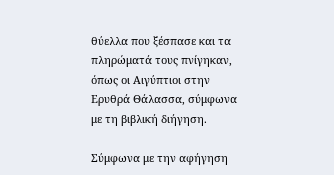θύελλα που ξέσπασε και τα πληρώματά τους πνίγηκαν, όπως οι Αιγύπτιοι στην Ερυθρά Θάλασσα, σύμφωνα με τη βιβλική διήγηση.

Σύμφωνα με την αφήγηση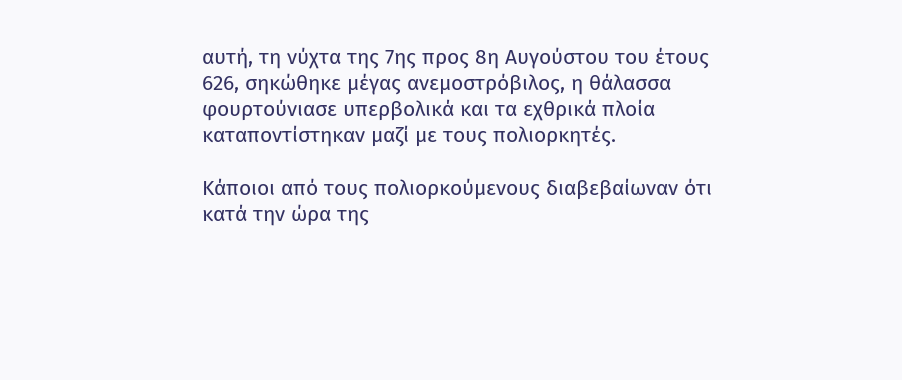αυτή, τη νύχτα της 7ης προς 8η Αυγούστου του έτους 626, σηκώθηκε μέγας ανεμοστρόβιλος, η θάλασσα φουρτούνιασε υπερβολικά και τα εχθρικά πλοία καταποντίστηκαν μαζί με τους πολιορκητές.

Κάποιοι από τους πολιορκούμενους διαβεβαίωναν ότι κατά την ώρα της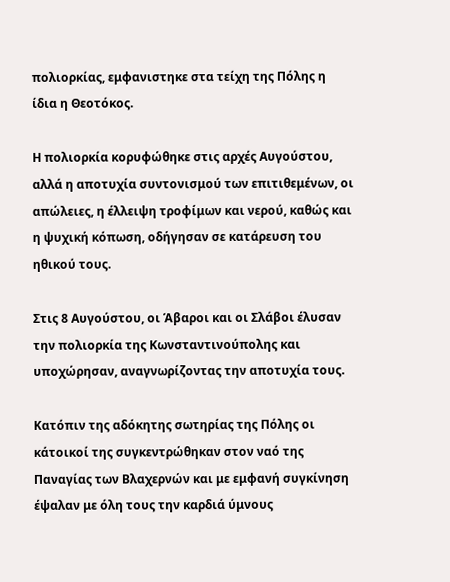πολιορκίας, εμφανιστηκε στα τείχη της Πόλης η ίδια η Θεοτόκος.

Η πολιορκία κορυφώθηκε στις αρχές Αυγούστου, αλλά η αποτυχία συντονισμού των επιτιθεμένων, οι απώλειες, η έλλειψη τροφίμων και νερού, καθώς και η ψυχική κόπωση, οδήγησαν σε κατάρευση του ηθικού τους.

Στις 8 Αυγούστου, οι Άβαροι και οι Σλάβοι έλυσαν την πολιορκία της Κωνσταντινούπολης και υποχώρησαν, αναγνωρίζοντας την αποτυχία τους.

Κατόπιν της αδόκητης σωτηρίας της Πόλης οι κάτοικοί της συγκεντρώθηκαν στον ναό της Παναγίας των Βλαχερνών και με εμφανή συγκίνηση έψαλαν με όλη τους την καρδιά ύμνους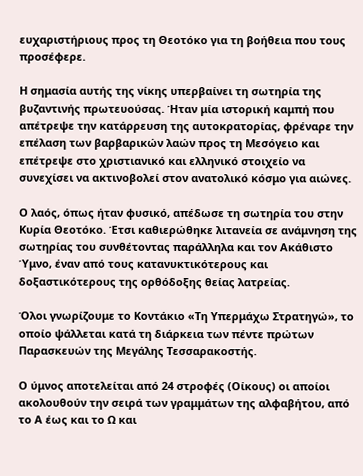ευχαριστήριους προς τη Θεοτόκο για τη βοήθεια που τους προσέφερε.

Η σημασία αυτής της νίκης υπερβαίνει τη σωτηρία της βυζαντινής πρωτευούσας. Ήταν μία ιστορική καμπή που απέτρεψε την κατάρρευση της αυτοκρατορίας, φρέναρε την επέλαση των βαρβαρικών λαών προς τη Μεσόγειο και επέτρεψε στο χριστιανικό και ελληνικό στοιχείο να συνεχίσει να ακτινοβολεί στον ανατολικό κόσμο για αιώνες.

Ο λαός, όπως ήταν φυσικό, απέδωσε τη σωτηρία του στην Κυρία Θεοτόκο. Έτσι καθιερώθηκε λιτανεία σε ανάμνηση της σωτηρίας του συνθέτοντας παράλληλα και τον Ακάθιστο Ύμνο, έναν από τους κατανυκτικότερους και δοξαστικότερους της ορθόδοξης θείας λατρείας.

Όλοι γνωρίζουμε το Κοντάκιο «Τη Υπερμάχω Στρατηγώ», το οποίο ψάλλεται κατά τη διάρκεια των πέντε πρώτων Παρασκευών της Μεγάλης Τεσσαρακοστής.

Ο ύμνος αποτελείται από 24 στροφές (Οίκους) οι αποίοι ακολουθούν την σειρά των γραμμάτων της αλφαβήτου, από το Α έως και το Ω και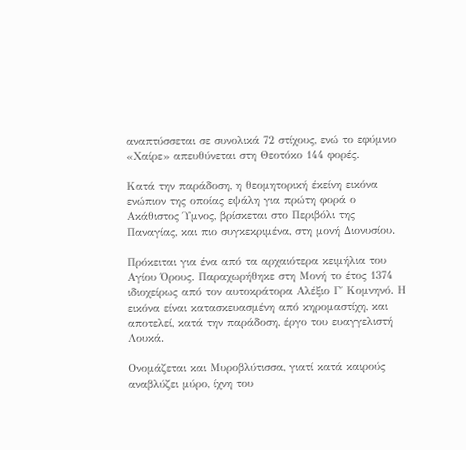αναπτύσσεται σε συνολικά 72 στίχους, ενώ το εφύμνιο «Χαίρε» απευθύνεται στη Θεοτόκο 144 φορές.

Κατά την παράδοση, η θεομητορική έκείνη εικόνα ενώπιον της οποίας εψάλη για πρώτη φορά ο Ακάθιστος Ύμνος, βρίσκεται στο Περιβόλι της Παναγίας, και πιο συγκεκριμένα, στη μονή Διονυσίου.

Πρόκειται για ένα από τα αρχαιότερα κειμήλια του Αγίου Όρους. Παραχωρήθηκε στη Μονή το έτος 1374 ιδιοχείρως από τον αυτοκράτορα Αλέξιο Γ΄ Κομνηνό. Η εικόνα είναι κατασκευασμένη από κηρομαστίχη, και αποτελεί, κατά την παράδοση, έργο του ευαγγελιστή Λουκά.

Ονομάζεται και Μυροβλύτισσα, γιατί κατά καιρούς αναβλύζει μύρο, ίχνη του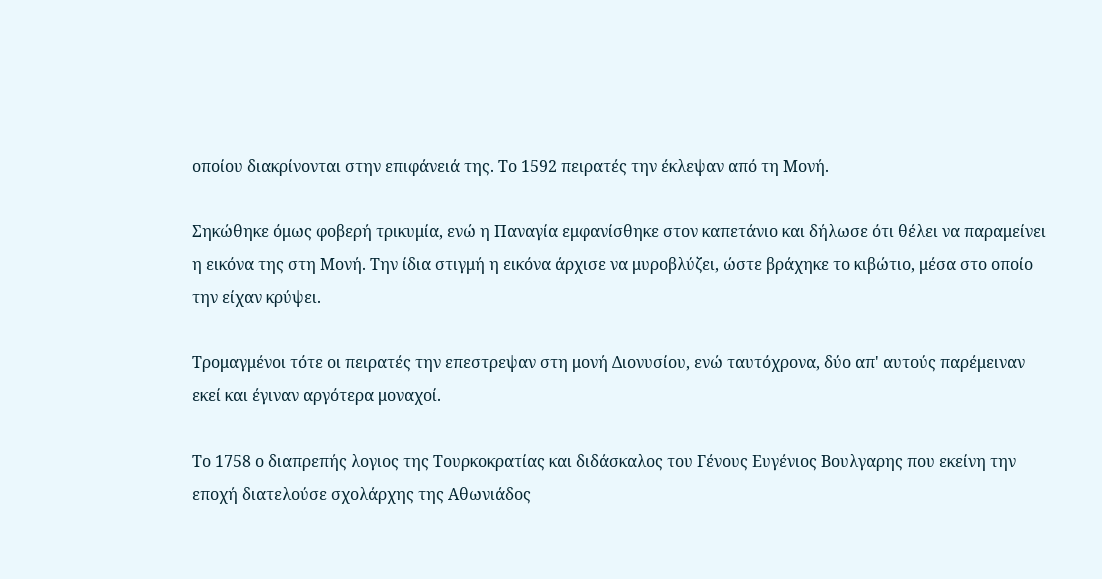οποίου διακρίνονται στην επιφάνειά της. Το 1592 πειρατές την έκλεψαν από τη Μονή.

Σηκώθηκε όμως φοβερή τρικυμία, ενώ η Παναγία εμφανίσθηκε στον καπετάνιο και δήλωσε ότι θέλει να παραμείνει η εικόνα της στη Μονή. Την ίδια στιγμή η εικόνα άρχισε να μυροβλύζει, ώστε βράχηκε το κιβώτιο, μέσα στο οποίο την είχαν κρύψει.

Τρομαγμένοι τότε οι πειρατές την επεστρεψαν στη μονή Διονυσίου, ενώ ταυτόχρονα, δύο απ' αυτούς παρέμειναν εκεί και έγιναν αργότερα μοναχοί.

Το 1758 ο διαπρεπής λογιος της Τουρκοκρατίας και διδάσκαλος του Γένους Ευγένιος Βουλγαρης που εκείνη την εποχή διατελούσε σχολάρχης της Αθωνιάδος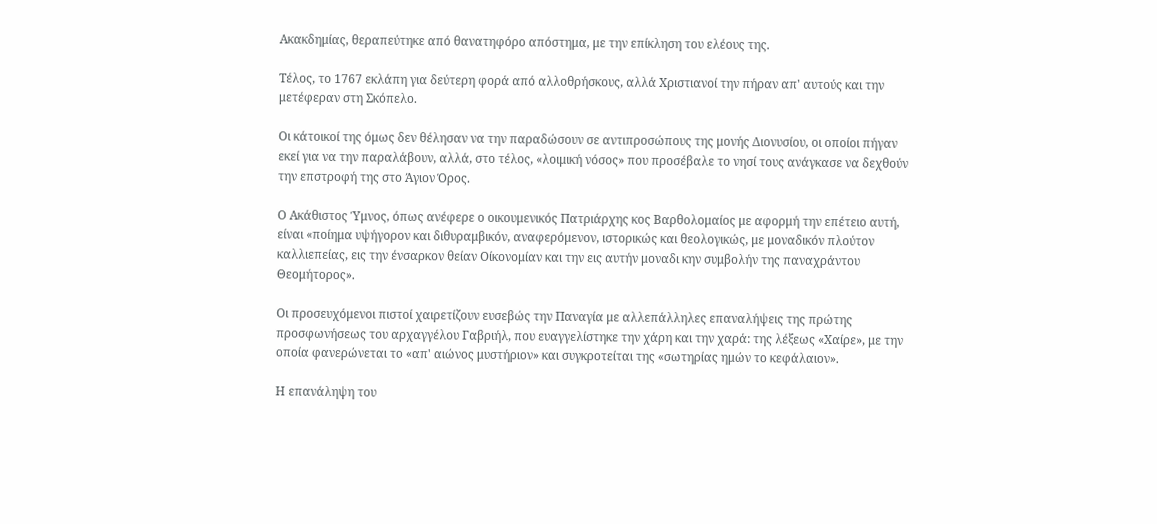Ακακδημίας, θεραπεύτηκε από θανατηφόρο απόστημα, με την επίκληση του ελέους της.

Τέλος, το 1767 εκλάπη για δεύτερη φορά από αλλοθρήσκους, αλλά Χριστιανοί την πήραν απ' αυτούς και την μετέφεραν στη Σκόπελο.

Οι κάτοικοί της όμως δεν θέλησαν να την παραδώσουν σε αντιπροσώπους της μονής Διονυσίου, οι οποίοι πήγαν εκεί για να την παραλάβουν, αλλά, στο τέλος, «λοιμική νόσος» που προσέβαλε το νησί τους ανάγκασε να δεχθούν την επστροφή της στο Άγιον Όρος.

Ο Ακάθιστος Ύμνος, όπως ανέφερε ο οικουμενικός Πατριάρχης κος Βαρθολομαίος με αφορμή την επέτειο αυτή, είναι «ποίημα υψήγορον και διθυραμβικόν, αναφερόμενον, ιστορικώς και θεολογικώς, με μοναδικόν πλούτον καλλιεπείας, εις την ένσαρκον θείαν Οίκονομίαν και την εις αυτήν μοναδι κην συμβολήν της παναχράντου Θεομήτορος».

Οι προσευχόμενοι πιστοί χαιρετίζουν ευσεβώς την Παναγία με αλλεπάλληλες επαναλήψεις της πρώτης προσφωνήσεως του αρχαγγέλου Γαβριήλ, που ευαγγελίστηκε την χάρη και την χαρά: της λέξεως «Χαίρε», με την οποία φανερώνεται το «απ' αιώνος μυστήριον» και συγκροτείται της «σωτηρίας ημών το κεφάλαιον».

Η επανάληψη του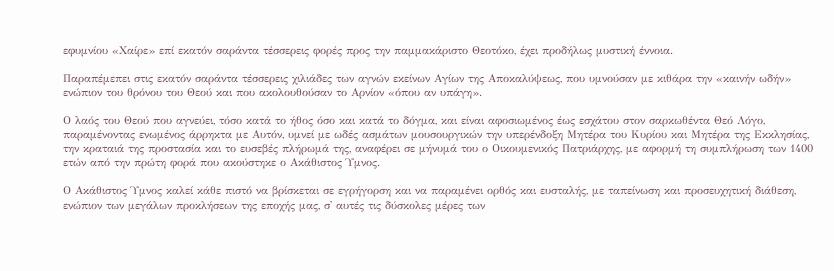εφυμνίου «Χαίρε» επί εκατόν σαράντα τέσσερεις φορές προς την παμμακάριστο Θεοτόκο, έχει προδήλως μυστική έννοια.

Παραπέμεπει στις εκατόν σαράντα τέσσερεις χιλιάδες των αγνών εκείνων Αγίων της Αποκαλύψεως, που υμνούσαν με κιθάρα την «καινήν ωδήν» ενώπιον του θρόνου του Θεού και που ακολουθούσαν το Αρνίον «όπου αν υπάγη».

Ο λαός του Θεού που αγνεύει, τόσο κατά το ήθος όσο και κατά το δόγμα, και είναι αφοσιωμένος έως εσχάτου στον σαρκωθέντα Θεό Λόγο, παραμένοντας ενωμένος άρρηκτα με Αυτόν, υμνεί με ωδές ασμάτων μουσουργικών την υπερένδοξη Μητέρα του Κυρίου και Μητέρα της Εκκλησίας, την κραταιά της προστασία και το ευσεβές πλήρωμά της, αναφέρει σε μήνυμά του ο Οικουμενικός Πατριάρχης, με αφορμή τη συμπλήρωση των 1400 ετών από την πρώτη φορά που ακούστηκε ο Ακάθιστος Ύμνος.

Ο Ακάθιστος Ύμνος καλεί κάθε πιστό να βρίσκεται σε εγρήγορση και να παραμένει ορθός και ευσταλής, με ταπείνωση και προσευχητική διάθεση, ενώπιον των μεγάλων προκλήσεων της εποχής μας, σ' αυτές τις δύσκολες μέρες των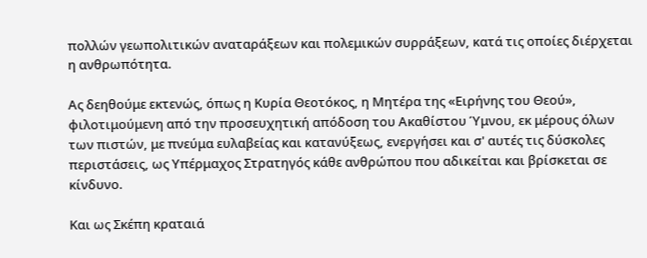πολλών γεωπολιτικών αναταράξεων και πολεμικών συρράξεων, κατά τις οποίες διέρχεται η ανθρωπότητα.

Ας δεηθούμε εκτενώς, όπως η Κυρία Θεοτόκος, η Μητέρα της «Ειρήνης του Θεού», φιλοτιμούμενη από την προσευχητική απόδοση του Ακαθίστου Ύμνου, εκ μέρους όλων των πιστών, με πνεύμα ευλαβείας και κατανύξεως, ενεργήσει και σ' αυτές τις δύσκολες περιστάσεις, ως Υπέρμαχος Στρατηγός κάθε ανθρώπου που αδικείται και βρίσκεται σε κίνδυνο.

Και ως Σκέπη κραταιά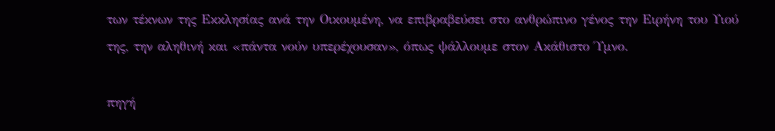των τέκνων της Εκκλησίας ανά την Οικουμένη, να επιβραβεύσει στο ανθρώπινο γένος την Ειρήνη του Υιού της, την αληθινή και «πάντα νούν υπερέχουσαν», όπως ψάλλουμε στον Ακάθιστο Ύμνο.

πηγή